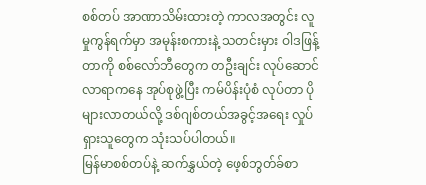စစ်တပ် အာဏာသိမ်းထားတဲ့ ကာလအတွင်း လူမှုကွန်ရက်မှာ အမုန်းစကားနဲ့ သတင်းမှား ဝါဒဖြန့်တာကို စစ်လော်ဘီတွေက တဦးချင်း လုပ်ဆောင်လာရာကနေ အုပ်စုဖွဲ့ပြီး ကမ်ပိန်းပုံစံ လုပ်တာ ပိုများလာတယ်လို့ ဒစ်ဂျစ်တယ်အခွင့်အရေး လှုပ်ရှားသူတွေက သုံးသပ်ပါတယ်။
မြန်မာစစ်တပ်နဲ့ ဆက်နွှယ်တဲ့ ဖေ့စ်ဘွတ်ခ်စာ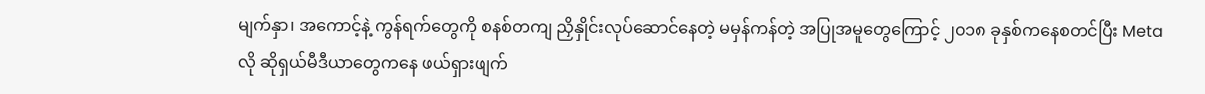မျက်နှာ၊ အကောင့်နဲ့ ကွန်ရက်တွေကို စနစ်တကျ ညှိနှိုင်းလုပ်ဆောင်နေတဲ့ မမှန်ကန်တဲ့ အပြုအမူတွေကြောင့် ၂၀၁၈ ခုနှစ်ကနေစတင်ပြီး Meta လို ဆိုရှယ်မီဒီယာတွေကနေ ဖယ်ရှားဖျက်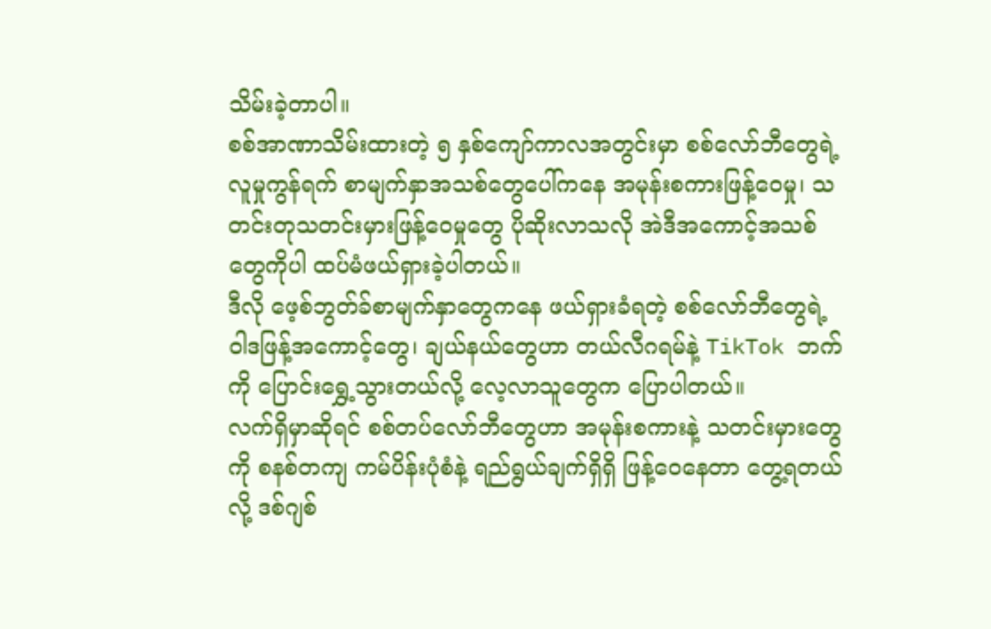သိမ်းခဲ့တာပါ။
စစ်အာဏာသိမ်းထားတဲ့ ၅ နှစ်ကျော်ကာလအတွင်းမှာ စစ်လော်ဘီတွေရဲ့ လူမှုကွန်ရက် စာမျက်နှာအသစ်တွေပေါ်ကနေ အမုန်းစကားဖြန့်ဝေမှု၊ သတင်းတုသတင်းမှားဖြန့်ဝေမှုတွေ ပိုဆိုးလာသလို အဲဒီအကောင့်အသစ်တွေကိုပါ ထပ်မံဖယ်ရှားခဲ့ပါတယ်။
ဒီလို ဖေ့စ်ဘွတ်ခ်စာမျက်နှာတွေကနေ ဖယ်ရှားခံရတဲ့ စစ်လော်ဘီတွေရဲ့ ဝါဒဖြန့်အကောင့်တွေ၊ ချယ်နယ်တွေဟာ တယ်လီဂရမ်နဲ့ TikTok ဘက်ကို ပြောင်းရွှေ့သွားတယ်လို့ လေ့လာသူတွေက ပြောပါတယ်။
လက်ရှိမှာဆိုရင် စစ်တပ်လော်ဘီတွေဟာ အမုန်းစကားနဲ့ သတင်းမှားတွေကို စနစ်တကျ ကမ်ပိန်းပုံစံနဲ့ ရည်ရွယ်ချက်ရှိရှိ ဖြန့်ဝေနေတာ တွေ့ရတယ်လို့ ဒစ်ဂျစ်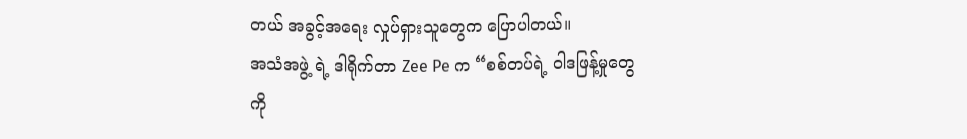တယ် အခွင့်အရေး လှုပ်ရှားသူတွေက ပြောပါတယ်။
အသံအဖွဲ့ ရဲ့ ဒါရိုက်တာ Zee Pe က “စစ်တပ်ရဲ့ ဝါဒဖြန့်မှုတွေကို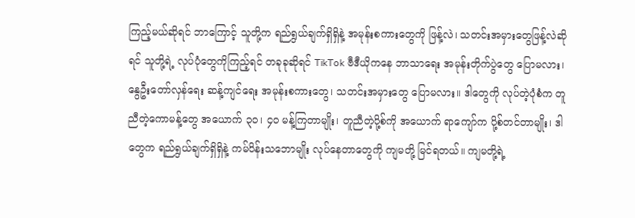ကြည့်မယ်ဆိုရင် ဘာကြောင့် သူတို့က ရည်ရွယ်ချက်ရှိရှိနဲ့ အမုန်းစကားတွေကို ဖြန့်လဲ၊ သတင်းအမှားတွေဖြန့်လဲဆိုရင် သူတို့ရဲ့ လုပ်ပုံတွေကိုကြည့်ရင် တခုခုဆိုရင် TikTok ဗီဒီယိုကနေ ဘာသာရေး အမုန်းတိုက်ပွဲတွေ ပြောမလား၊ နွေဦးတော်လှန်ရေး ဆန့်ကျင်ရေး အမုန်းစကားတွေ၊ သတင်းအမှားတွေ ပြောမလား။ ဒါတွေကို လုပ်တဲ့ပုံစံက တူညီတဲ့ကောမန့်တွေ အယောက် ၃၀၊ ၄၀ မန့်ကြတာမျိုး၊ တူညီတဲ့ပို့စ်ကို အယောက် ရာကျော်က ပို့စ်တင်တာမျိုး၊ ဒါတွေက ရည်ရွယ်ချက်ရှိရှိနဲ့ ကမ်ပိန်းသဘောမျိုး လုပ်နေတာတွေကို ကျမတို့ မြင်ရတယ်။ ကျမတို့ရဲ့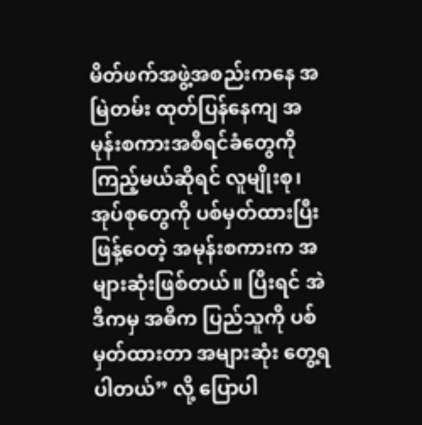မိတ်ဖက်အဖွဲ့အစည်းကနေ အမြဲတမ်း ထုတ်ပြန်နေကျ အမုန်းစကားအစီရင်ခံတွေကို ကြည့်မယ်ဆိုရင် လူမျိုးစု၊ အုပ်စုတွေကို ပစ်မှတ်ထားပြီး ဖြန့်ဝေတဲ့ အမုန်းစကားက အများဆုံးဖြစ်တယ်။ ပြီးရင် အဲဒီကမှ အဓိက ပြည်သူကို ပစ်မှတ်ထားတာ အများဆုံး တွေ့ရပါတယ်” လို့ ပြောပါ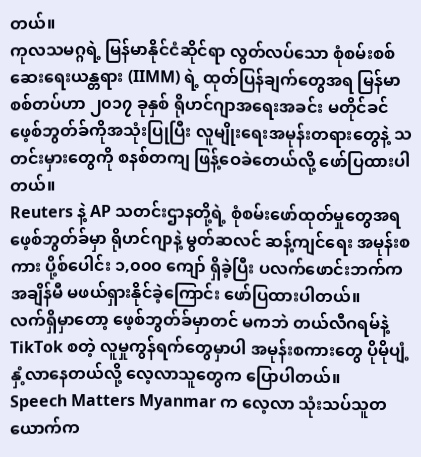တယ်။
ကုလသမဂ္ဂရဲ့ မြန်မာနိုင်ငံဆိုင်ရာ လွတ်လပ်သော စုံစမ်းစစ်ဆေးရေးယန္တရား (IIMM) ရဲ့ ထုတ်ပြန်ချက်တွေအရ မြန်မာစစ်တပ်ဟာ ၂၀၁၇ ခုနှစ် ရိုဟင်ဂျာအရေးအခင်း မတိုင်ခင် ဖေ့စ်ဘွတ်ခ်ကိုအသုံးပြုပြီး လူမျိုးရေးအမုန်းတရားတွေနဲ့ သတင်းမှားတွေကို စနစ်တကျ ဖြန့်ဝေခဲတေယ်လို့ ဖော်ပြထားပါတယ်။
Reuters နဲ့ AP သတင်းဌာနတို့ရဲ့ စုံစမ်းဖော်ထုတ်မှုတွေအရ ဖေ့စ်ဘွတ်ခ်မှာ ရိုဟင်ဂျာနဲ့ မွတ်ဆလင် ဆန့်ကျင်ရေး အမုန်းစကား ပို့စ်ပေါင်း ၁,၀၀၀ ကျော် ရှိခဲ့ပြီး ပလက်ဖောင်းဘက်က အချိန်မီ မဖယ်ရှားနိုင်ခဲ့ကြောင်း ဖော်ပြထားပါတယ်။
လက်ရှိမှာတော့ ဖေ့စ်ဘွတ်ခ်မှာတင် မကဘဲ တယ်လီဂရမ်နဲ့ TikTok စတဲ့ လူမှုကွန်ရက်တွေမှာပါ အမုန်းစကားတွေ ပိုမိုပျံ့နှံ့လာနေတယ်လို့ လေ့လာသူတွေက ပြောပါတယ်။
Speech Matters Myanmar က လေ့လာ သုံးသပ်သူတယောက်က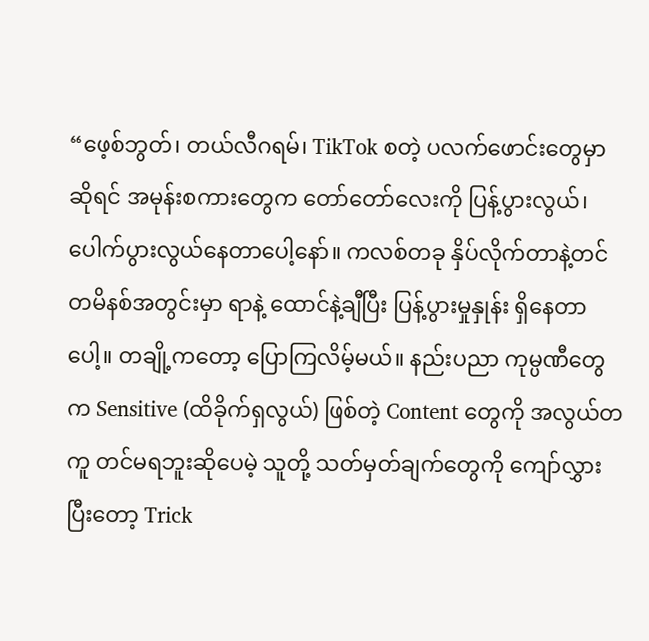“ဖေ့စ်ဘွတ်၊ တယ်လီဂရမ်၊ TikTok စတဲ့ ပလက်ဖောင်းတွေမှာဆိုရင် အမုန်းစကားတွေက တော်တော်လေးကို ပြန့်ပွားလွယ်၊ ပေါက်ပွားလွယ်နေတာပေါ့နော်။ ကလစ်တခု နှိပ်လိုက်တာနဲ့တင် တမိနစ်အတွင်းမှာ ရာနဲ့ ထောင်နဲ့ချီပြီး ပြန့်ပွားမှုနှုန်း ရှိနေတာပေါ့။ တချို့ကတော့ ပြောကြလိမ့်မယ်။ နည်းပညာ ကုမ္ပဏီတွေက Sensitive (ထိခိုက်ရှလွယ်) ဖြစ်တဲ့ Content တွေကို အလွယ်တကူ တင်မရဘူးဆိုပေမဲ့ သူတို့ သတ်မှတ်ချက်တွေကို ကျော်လွှားပြီးတော့ Trick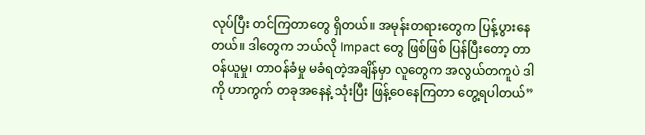လုပ်ပြီး တင်ကြတာတွေ ရှိတယ်။ အမုန်းတရားတွေက ပြန့်ပွားနေတယ်။ ဒါတွေက ဘယ်လို Impact တွေ ဖြစ်ဖြစ် ပြန်ပြီးတော့ တာဝန်ယူမှု၊ တာဝန်ခံမှု မခံရတဲ့အချိန်မှာ လူတွေက အလွယ်တကူပဲ ဒါကို ဟာကွက် တခုအနေနဲ့ သုံးပြီး ဖြန့်ဝေနေကြတာ တွေ့ရပါတယ်”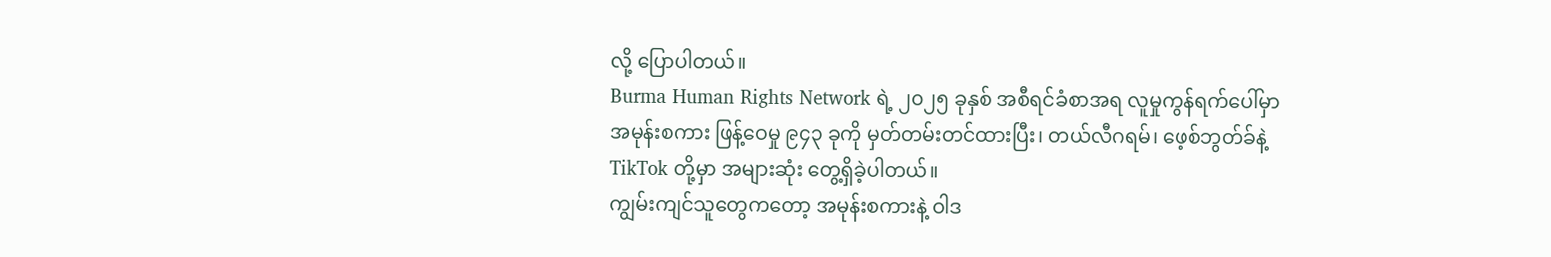လို့ ပြောပါတယ်။
Burma Human Rights Network ရဲ့ ၂၀၂၅ ခုနှစ် အစီရင်ခံစာအရ လူမှုကွန်ရက်ပေါ်မှာ အမုန်းစကား ဖြန့်ဝေမှု ၉၄၃ ခုကို မှတ်တမ်းတင်ထားပြီး၊ တယ်လီဂရမ်၊ ဖေ့စ်ဘွတ်ခ်နဲ့ TikTok တို့မှာ အများဆုံး တွေ့ရှိခဲ့ပါတယ်။
ကျွမ်းကျင်သူတွေကတော့ အမုန်းစကားနဲ့ ဝါဒ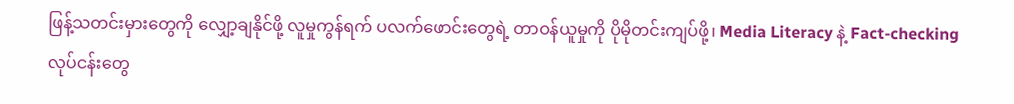ဖြန့်သတင်းမှားတွေကို လျှော့ချနိုင်ဖို့ လူမှုကွန်ရက် ပလက်ဖောင်းတွေရဲ့ တာဝန်ယူမှုကို ပိုမိုတင်းကျပ်ဖို့၊ Media Literacy နဲ့ Fact-checking လုပ်ငန်းတွေ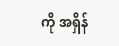ကို အရှိန်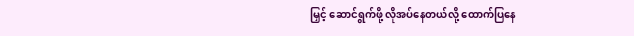မြှင့် ဆောင်ရွက်ဖို့ လိုအပ်နေတယ်လို့ ထောက်ပြနေ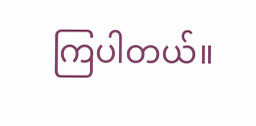ကြပါတယ်။